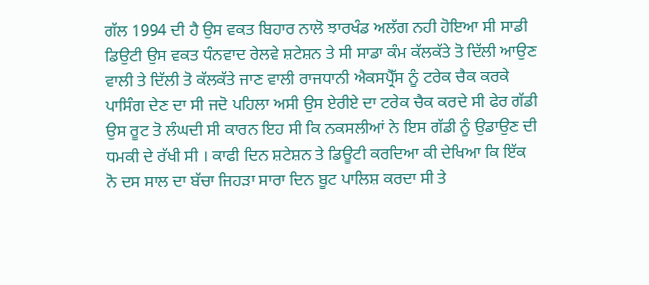ਗੱਲ 1994 ਦੀ ਹੈ ਉਸ ਵਕਤ ਬਿਹਾਰ ਨਾਲੋ ਝਾਰਖੰਡ ਅਲੱਗ ਨਹੀ ਹੋਇਆ ਸੀ ਸਾਡੀ ਡਿਉਟੀ ਉਸ ਵਕਤ ਧੰਨਵਾਦ ਰੇਲਵੇ ਸ਼ਟੇਸ਼ਨ ਤੇ ਸੀ ਸਾਡਾ ਕੰਮ ਕੱਲਕੱਤੇ ਤੋ ਦਿੱਲੀ ਆਉਣ ਵਾਲੀ ਤੇ ਦਿੱਲੀ ਤੋ ਕੱਲਕੱਤੇ ਜਾਣ ਵਾਲੀ ਰਾਜਧਾਨੀ ਐਕਸਪ੍ਰੈੱਸ ਨੂੰ ਟਰੇਕ ਚੈਕ ਕਰਕੇ ਪਾਸਿੰਗ ਦੇਣ ਦਾ ਸੀ ਜਦੋ ਪਹਿਲਾ ਅਸੀ ਉਸ ਏਰੀਏ ਦਾ ਟਰੇਕ ਚੈਕ ਕਰਦੇ ਸੀ ਫੇਰ ਗੱਡੀ ਉਸ ਰੂਟ ਤੋ ਲੰਘਦੀ ਸੀ ਕਾਰਨ ਇਹ ਸੀ ਕਿ ਨਕਸਲੀਆਂ ਨੇ ਇਸ ਗੱਡੀ ਨੂੰ ਉਡਾਉਣ ਦੀ ਧਮਕੀ ਦੇ ਰੱਖੀ ਸੀ । ਕਾਫੀ ਦਿਨ ਸ਼ਟੇਸ਼ਨ ਤੇ ਡਿਊਟੀ ਕਰਦਿਆ ਕੀ ਦੇਖਿਆ ਕਿ ਇੱਕ ਨੋ ਦਸ ਸਾਲ ਦਾ ਬੱਚਾ ਜਿਹੜਾ ਸਾਰਾ ਦਿਨ ਬੂਟ ਪਾਲਿਸ਼ ਕਰਦਾ ਸੀ ਤੇ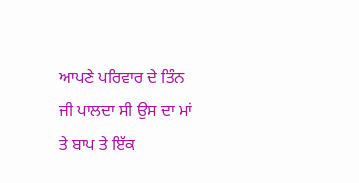ਆਪਣੇ ਪਰਿਵਾਰ ਦੇ ਤਿੰਨ ਜੀ ਪਾਲਦਾ ਸੀ ਉਸ ਦਾ ਮਾਂ ਤੇ ਬਾਪ ਤੇ ਇੱਕ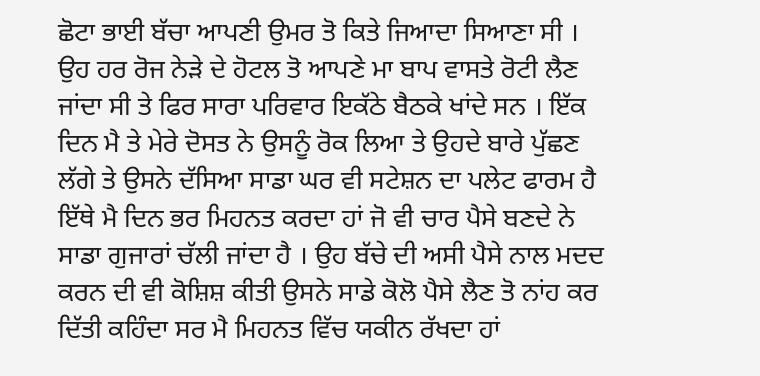ਛੋਟਾ ਭਾਈ ਬੱਚਾ ਆਪਣੀ ਉਮਰ ਤੋ ਕਿਤੇ ਜਿਆਦਾ ਸਿਆਣਾ ਸੀ । ਉਹ ਹਰ ਰੋਜ ਨੇੜੇ ਦੇ ਹੋਟਲ ਤੋ ਆਪਣੇ ਮਾ ਬਾਪ ਵਾਸਤੇ ਰੋਟੀ ਲੈਣ ਜਾਂਦਾ ਸੀ ਤੇ ਫਿਰ ਸਾਰਾ ਪਰਿਵਾਰ ਇਕੱਠੇ ਬੈਠਕੇ ਖਾਂਦੇ ਸਨ । ਇੱਕ ਦਿਨ ਮੈ ਤੇ ਮੇਰੇ ਦੋਸਤ ਨੇ ਉਸਨੂੰ ਰੋਕ ਲਿਆ ਤੇ ਉਹਦੇ ਬਾਰੇ ਪੁੱਛਣ ਲੱਗੇ ਤੇ ਉਸਨੇ ਦੱਸਿਆ ਸਾਡਾ ਘਰ ਵੀ ਸਟੇਸ਼ਨ ਦਾ ਪਲੇਟ ਫਾਰਮ ਹੈ ਇੱਥੇ ਮੈ ਦਿਨ ਭਰ ਮਿਹਨਤ ਕਰਦਾ ਹਾਂ ਜੋ ਵੀ ਚਾਰ ਪੈਸੇ ਬਣਦੇ ਨੇ ਸਾਡਾ ਗੁਜਾਰਾਂ ਚੱਲੀ ਜਾਂਦਾ ਹੈ । ਉਹ ਬੱਚੇ ਦੀ ਅਸੀ ਪੈਸੇ ਨਾਲ ਮਦਦ ਕਰਨ ਦੀ ਵੀ ਕੋਸ਼ਿਸ਼ ਕੀਤੀ ਉਸਨੇ ਸਾਡੇ ਕੋਲੋ ਪੈਸੇ ਲੈਣ ਤੋ ਨਾਂਹ ਕਰ ਦਿੱਤੀ ਕਹਿੰਦਾ ਸਰ ਮੈ ਮਿਹਨਤ ਵਿੱਚ ਯਕੀਨ ਰੱਖਦਾ ਹਾਂ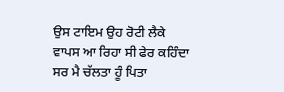ਉਸ ਟਾਇਮ ਉਹ ਰੋਟੀ ਲੈਕੇ ਵਾਪਸ ਆ ਰਿਹਾ ਸੀ ਫੇਰ ਕਹਿੰਦਾ ਸਰ ਮੈ ਚੱਲਤਾ ਹੂੰ ਪਿਤਾ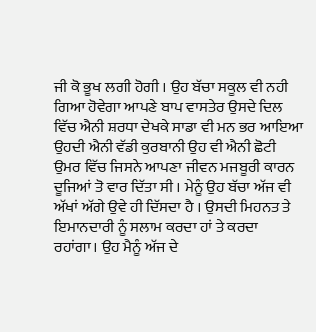ਜੀ ਕੋ ਭੂਖ ਲਗੀ ਹੋਗੀ । ਉਹ ਬੱਚਾ ਸਕੂਲ ਵੀ ਨਹੀ ਗਿਆ ਹੋਵੇਗਾ ਆਪਣੇ ਬਾਪ ਵਾਸਤੇਰ ਉਸਦੇ ਦਿਲ ਵਿੱਚ ਐਨੀ ਸ਼ਰਧਾ ਦੇਖਕੇ ਸਾਡਾ ਵੀ ਮਨ ਭਰ ਆਇਆ ਉਹਦੀ ਐਨੀ ਵੱਡੀ ਕੁਰਬਾਨੀ ਉਹ ਵੀ ਐਨੀ ਛੋਟੀ ਉਮਰ ਵਿੱਚ ਜਿਸਨੇ ਆਪਣਾ ਜੀਵਨ ਮਜਬੂਰੀ ਕਾਰਨ ਦੂਜਿਆਂ ਤੋ ਵਾਰ ਦਿੱਤਾ ਸੀ । ਮੇਨੂੰ ਉਹ ਬੱਚਾ ਅੱਜ ਵੀ ਅੱਖਾਂ ਅੱਗੇ ਉਵੇ ਹੀ ਦਿੱਸਦਾ ਹੈ । ਉਸਦੀ ਮਿਹਨਤ ਤੇ ਇਮਾਨਦਾਰੀ ਨੂੰ ਸਲਾਮ ਕਰਦਾ ਹਾਂ ਤੇ ਕਰਦਾ ਰਹਾਂਗਾ। ਉਹ ਮੈਨੂੰ ਅੱਜ ਦੇ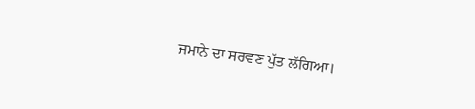ਜਮਾਨੇ ਦਾ ਸਰਵਣ ਪੁੱਤ ਲੱਗਿਆ।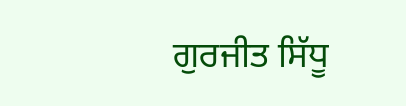ਗੁਰਜੀਤ ਸਿੱਧੂ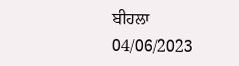ਬੀਹਲਾ
04/06/2023